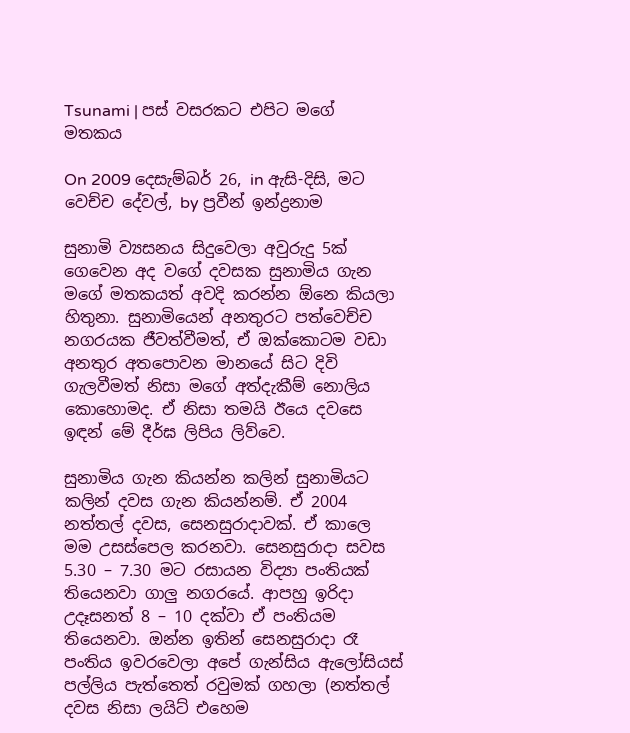Tsunami | පස් වසරකට එපිට මගේ මතකය

On 2009 දෙසැම්බර් 26, in ඇසි-දිසි, මට වෙච්ච දේවල්, by ප්‍රවීන් ඉන්ද්‍රනාම

සුනාමි ව්‍යසනය සිදුවෙලා අවුරුදු 5ක් ගෙවෙන අද වගේ දවසක සුනාමිය ගැන මගේ මතකයත් අවදි කරන්න ඕනෙ කියලා හිතුනා. සුනාමියෙන් අනතුරට පත්වෙච්ච නගරයක ජීවත්වීමත්, ඒ ඔක්කොටම වඩා අනතුර අතපොවන මානයේ සිට දිවි ගැලවීමත් නිසා මගේ අත්දැකීම් නොලිය කොහොමද. ඒ නිසා තමයි ඊයෙ දවසෙ ඉඳන් මේ දීර්ඝ ලිපිය ලිව්වෙ.

සුනාමිය ගැන කියන්න කලින් සුනාමියට කලින් දවස ගැන කියන්නම්. ඒ 2004 නත්තල් දවස, සෙනසුරාදාවක්. ඒ කාලෙ මම උසස්පෙල කරනවා. සෙනසුරාදා සවස 5.30 – 7.30 මට රසායන විද්‍යා පංතියක් තියෙනවා ගාලු නගරයේ. ආපහු ඉරිදා උදෑසනත් 8 – 10 දක්වා ඒ පංතියම තියෙනවා. ඔන්න ඉතින් සෙනසුරාදා රෑ පංතිය ඉවරවෙලා අපේ ගැන්සිය ඇලෝසියස් පල්ලිය පැත්තෙත් රවුමක් ගහලා (නත්තල් දවස නිසා ලයිට් එහෙම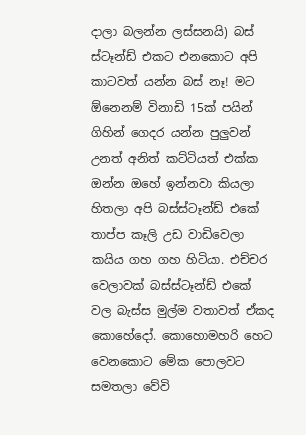දාලා බලන්න ලස්සනයි) බස් ස්ටෑන්ඩ් එකට එනකොට අපි කාටවත් යන්න බස් නෑ! මට ඕනෙනම් විනාඩි 15ක් පයින් ගිහින් ගෙදර යන්න පුලුවන් උනත් අනිත් කට්ටියත් එක්ක ඔන්න ඔහේ ඉන්නවා කියලා හිතලා අපි බස්ස්ටෑන්ඩ් එකේ තාප්ප කෑලි උඩ වාඩිවෙලා කයිය ගහ ගහ හිටියා. එච්චර වෙලාවක් බස්ස්ටෑන්ඩ් එකේ වල බැස්ස මුල්ම වතාවත් ඒකද කොහේදෝ. කොහොමහරි හෙට වෙනකොට මේක පොලවට සමතලා වේවි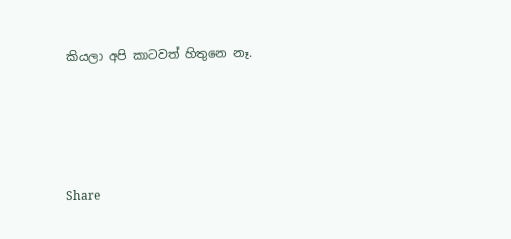කියලා අපි කාටවත් හිතුනෙ නෑ.




Share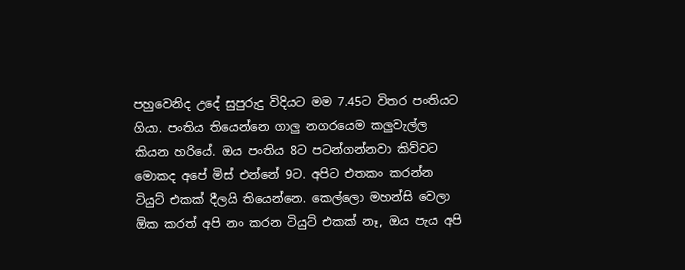පහුවෙනිද උදේ සුපුරුදු විදියට මම 7.45ට විතර පංතියට ගියා. පංතිය තියෙන්නෙ ගාලු නගරයෙම කලුවැල්ල කියන හරියේ. ඔය පංතිය 8ට පටන්ගන්නවා කිව්වට මොකද අපේ මිස් එන්නේ 9ට. අපිට එතකං කරන්න ටියුට් එකක් දීලයි තියෙන්නෙ. කෙල්ලො මහන්සි වෙලා ඕක කරත් අපි නං කරන ටියුට් එකක් නෑ, ඔය පැය අපි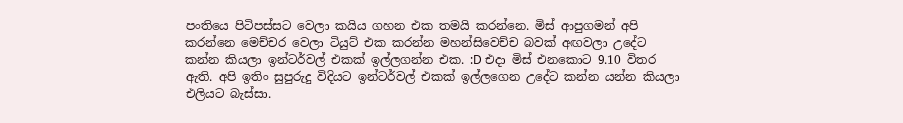පංතියෙ පිටිපස්සට වෙලා කයිය ගහන එක තමයි කරන්නෙ. මිස් ආපුගමන් අපි කරන්නෙ මෙච්චර වෙලා ටියුට් එක කරන්න මහන්සිවෙච්ච බවක් අඟවලා උදේට කන්න කියලා ඉන්ටර්වල් එකක් ඉල්ලගන්න එක. :D එදා මිස් එනකොට 9.10 විතර ඇති. අපි ඉතිං සුපුරුදු විදියට ඉන්ටර්වල් එකක් ඉල්ලගෙන උදේට කන්න යන්න කියලා එලියට බැස්සා.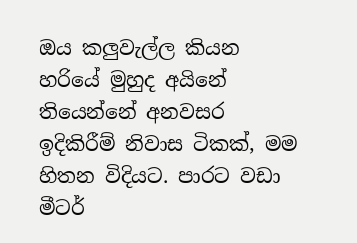ඔය කලුවැල්ල කියන හරියේ මුහුද අයිනේ තියෙන්නේ අනවසර ඉදිකිරීම් නිවාස ටිකක්, මම හිතන විදියට. පාරට වඩා මීටර්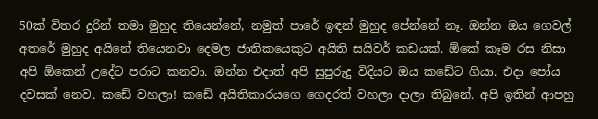50ක් විතර දුරින් තමා මුහුද තියෙන්නේ, නමුත් පාරේ ඉඳන් මුහුද පේන්නේ නෑ. ඔන්න ඔය ගෙවල් අතරේ මුහුද අයිනේ තියෙනවා දෙමල ජාතිකයෙකුට අයිති සයිවර් කඩයක්. ඕකේ කෑම රස නිසා අපි ඕකෙන් උදේට පරාට කනවා. ඔන්න එදාත් අපි සුපුරුදු විදියට ඔය කඩේට ගියා. එදා පෝය දවසක් නෙව. කඩේ වහලා! කඩේ අයිතිකාරයගෙ ගෙදරත් වහලා දාලා තිබුනේ. අපි ඉතින් ආපහු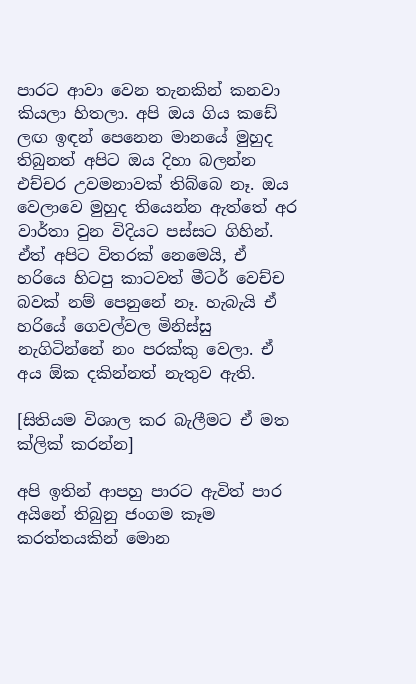පාරට ආවා වෙන තැනකින් කනවා කියලා හිතලා. අපි ඔය ගිය කඩේ ලඟ ඉඳන් පෙනෙන මානයේ මුහුද තිබුනත් අපිට ඔය දිහා බලන්න එච්චර උවමනාවක් තිබ්බෙ නෑ. ඔය වෙලාවෙ මුහුද තියෙන්න ඇත්තේ අර වාර්තා වුන විදියට පස්සට ගිහින්. ඒත් අපිට විතරක් නෙමෙයි, ඒ හරියෙ හිටපු කාටවත් මීටර් වෙච්ච බවක් නම් පෙනුනේ නෑ. හැබැයි ඒ හරියේ ගෙවල්වල මිනිස්සු නැගිටින්නේ නං පරක්කු වෙලා. ඒ අය ඕක දකින්නත් නැතුව ඇති.

[සිතියම විශාල කර බැලීමට ඒ මත ක්ලික් කරන්න]

අපි ඉතින් ආපහු පාරට ඇවිත් පාර අයිනේ තිබුනු ජංගම කෑම කරත්තයකින් මොන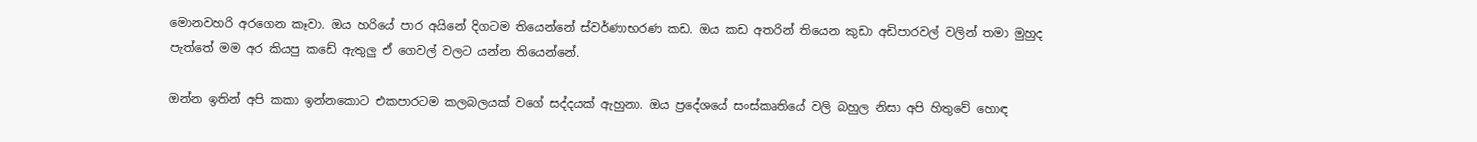මොනවහරි අරගෙන කෑවා. ඔය හරියේ පාර අයිනේ දිගටම තියෙන්නේ ස්වර්ණාභරණ කඩ. ඔය කඩ අතරින් තියෙන කුඩා අඩිපාරවල් වලින් තමා මුහුද පැත්තේ මම අර කියපු කඩේ ඇතුලු ඒ ගෙවල් වලට යන්න තියෙන්නේ.

ඔන්න ඉතින් අපි කකා ඉන්නකොට එකපාරටම කලබලයක් වගේ සද්දයක් ඇහුනා. ඔය ප්‍රදේශයේ සංස්කෘතියේ වලි බහුල නිසා අපි හිතුවේ හොඳ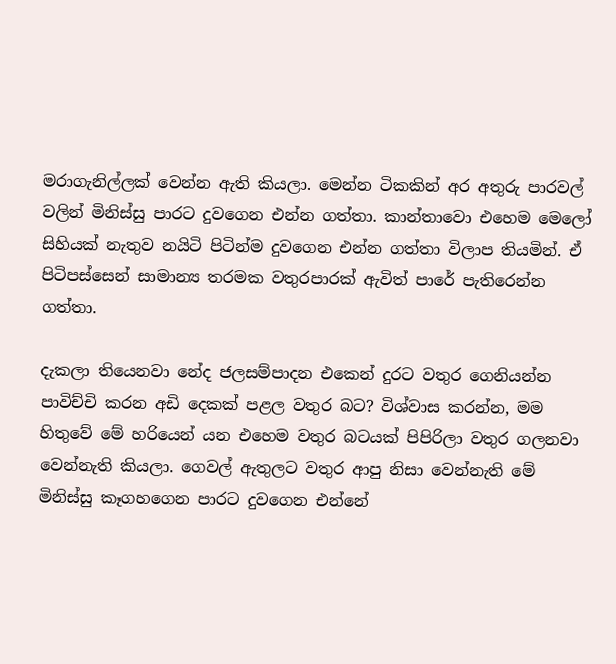මරාගැනිල්ලක් වෙන්න ඇති කියලා. මෙන්න ටිකකින් අර අතුරු පාරවල් වලින් මිනිස්සු පාරට දුවගෙන එන්න ගත්තා. කාන්තාවො එහෙම මෙලෝ සිහියක් නැතුව නයිටි පිටින්ම දුවගෙන එන්න ගත්තා විලාප තියමින්. ඒ පිටිපස්සෙන් සාමාන්‍ය තරමක වතුරපාරක් ඇවිත් පාරේ පැතිරෙන්න ගත්තා.

දැකලා තියෙනවා නේද ජලසම්පාදන එකෙන් දුරට වතුර ගෙනියන්න පාවිච්චි කරන අඩි දෙකක් පළල වතුර බට? විශ්වාස කරන්න, මම හිතුවේ මේ හරියෙන් යන එහෙම වතුර බටයක් පිපිරිලා වතුර ගලනවා වෙන්නැති කියලා. ගෙවල් ඇතුලට වතුර ආපු නිසා වෙන්නැති මේ මිනිස්සු කෑගහගෙන පාරට දුවගෙන එන්නේ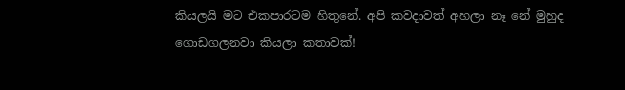කියලයි මට එකපාරටම හිතුනේ. අපි කවදාවත් අහලා නෑ නේ මුහුද ගොඩගලනවා කියලා කතාවක්!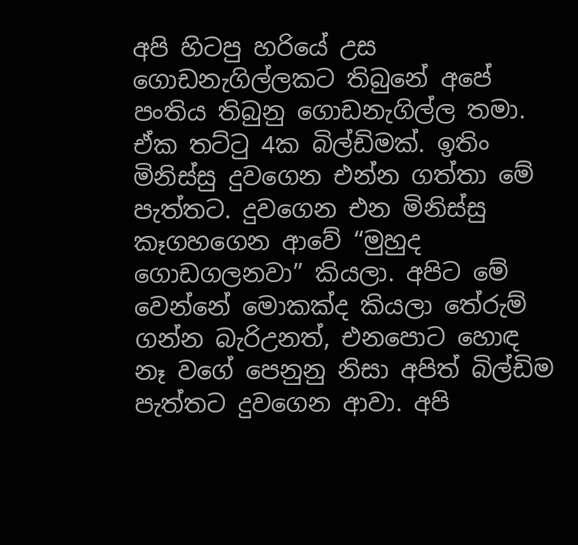අපි හිටපු හරියේ උස ගොඩනැගිල්ලකට තිබුනේ අපේ පංතිය තිබුනු ගොඩනැගිල්ල තමා. ඒක තට්ටු 4ක බිල්ඩිමක්. ඉතිං මිනිස්සු දුවගෙන එන්න ගත්තා මේ පැත්තට. දුවගෙන එන මිනිස්සු කෑගහගෙන ආවේ “මුහුද ගොඩගලනවා” කියලා. අපිට මේ වෙන්නේ මොකක්ද කියලා තේරුම් ගන්න බැරිඋනත්, එනපොට හොඳ නෑ වගේ පෙනුනු නිසා අපිත් බිල්ඩිම පැත්තට දුවගෙන ආවා. අපි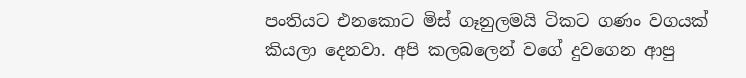පංතියට එනකොට මිස් ගෑනුලමයි ටිකට ගණං වගයක් කියලා දෙනවා. අපි කලබලෙන් වගේ දුවගෙන ආපු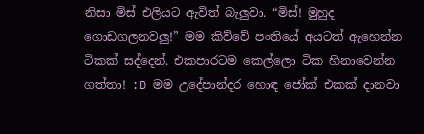නිසා මිස් එලියට ඇවිත් බැලුවා. “මිස්! මුහුද ගොඩගලනවලු!” මම කිව්වේ පංතියේ අයටත් ඇහෙන්න ටිකක් සද්දෙන්. එකපාරටම කෙල්ලො ටික හිනාවෙන්න ගත්තා! :D මම උදේපාන්දර හොඳ ජෝක් එකක් දානවා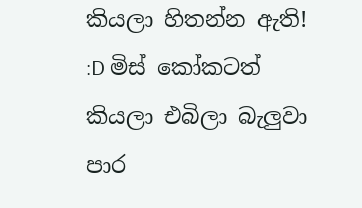කියලා හිතන්න ඇති! :D මිස් කෝකටත් කියලා එබිලා බැලුවා පාර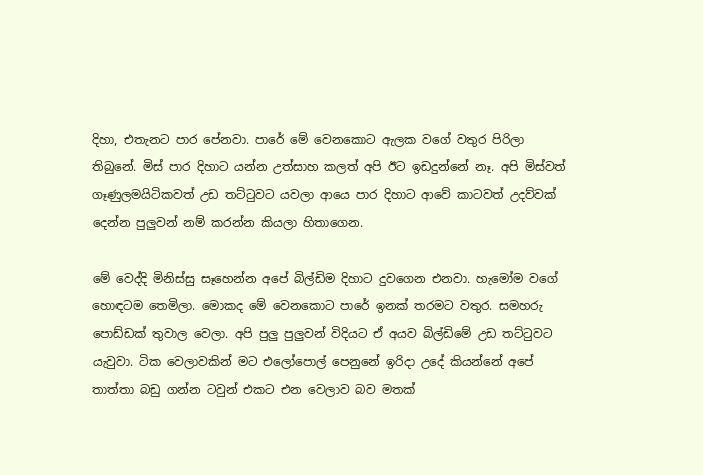දිහා, එතැනට පාර පේනවා. පාරේ මේ වෙනකොට ඇලක වගේ වතුර පිරිලා තිබුනේ. මිස් පාර දිහාට යන්න උත්සාහ කලත් අපි ඊට ඉඩදුන්නේ නෑ. අපි මිස්වත් ගෑණුලමයිටිකවත් උඩ තට්ටුවට යවලා ආයෙ පාර දිහාට ආවේ කාටවත් උදව්වක් දෙන්න පුලුවන් නම් කරන්න කියලා හිතාගෙන.

මේ වෙද්දි මිනිස්සු සෑහෙන්න අපේ බිල්ඩිම දිහාට දුවගෙන එනවා. හැමෝම වගේ හොඳටම තෙමිලා. මොකද මේ වෙනකොට පාරේ ඉනක් තරමට වතුර. සමහරු පොඩ්ඩක් තුවාල වෙලා. අපි පුලු පුලුවන් විදියට ඒ අයව බිල්ඩිමේ උඩ තට්ටුවට යැවුවා. ටික වෙලාවකින් මට එලෝපොල් පෙනුනේ ඉරිදා උදේ කියන්නේ අපේ තාත්තා බඩු ගන්න ටවුන් එකට එන වෙලාව බව මතක්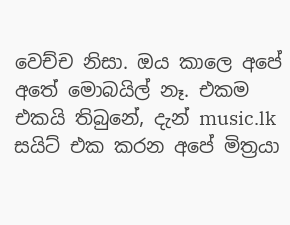වෙච්ච නිසා. ඔය කාලෙ අපේ අතේ මොබයිල් නෑ. එකම එකයි තිබුනේ, දැන් music.lk සයිට් එක කරන අපේ මිත්‍රයා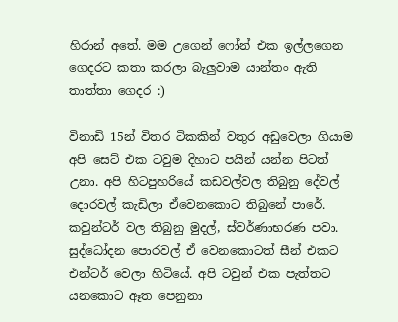හිරාන් අතේ. මම උගෙන් ෆෝන් එක ඉල්ලගෙන ගෙදරට කතා කරලා බැලුවාම යාන්තං ඇති තාත්තා ගෙදර :)

විනාඩි 15න් විතර ටිකකින් වතුර අඩුවෙලා ගියාම අපි සෙට් එක ටවුම දිහාට පයින් යන්න පිටත් උනා. අපි හිටපුහරියේ කඩවල්වල තිබුනු දේවල් දොරවල් කැඩිලා ඒවෙනකොට තිබුනේ පාරේ.  කවුන්ටර් වල තිබුනු මුදල්, ස්වර්ණාභරණ පවා. සුද්ධෝදන පොරවල් ඒ වෙනකොටත් සීන් එකට එන්ටර් වෙලා හිටියේ. අපි ටවුන් එක පැත්තට යනකොට ඈත පෙනුනා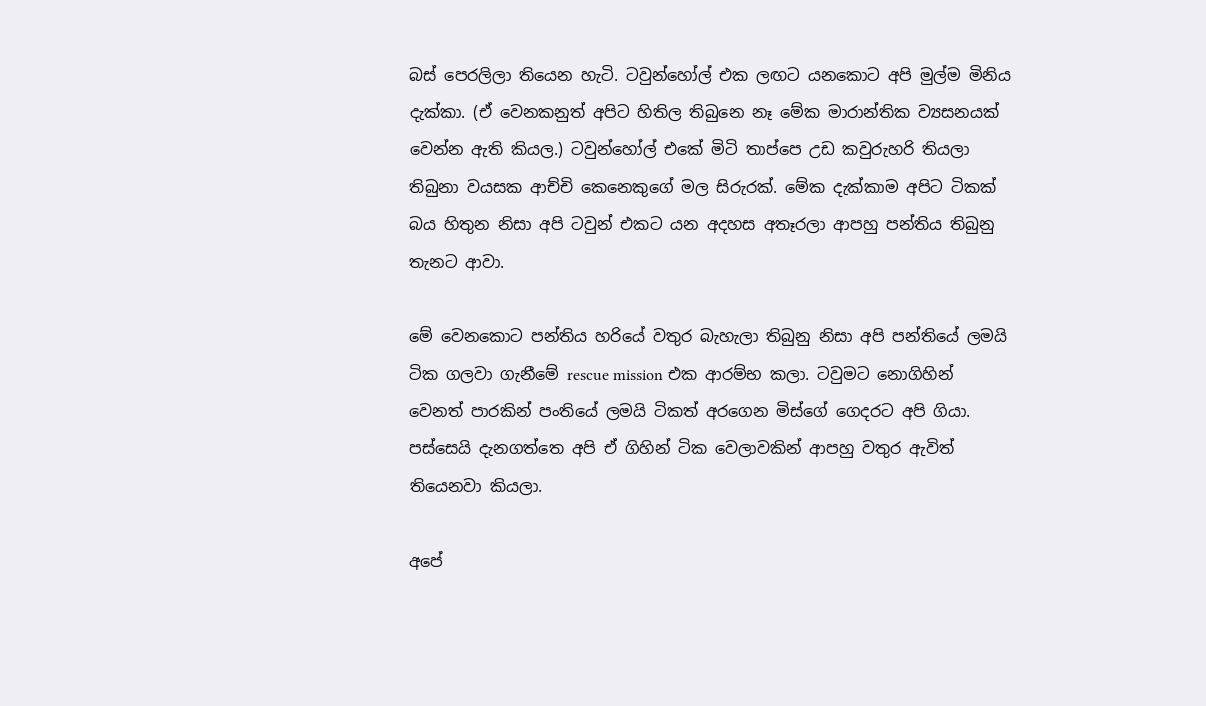බස් පෙරලිලා තියෙන හැටි. ටවුන්හෝල් එක ලඟට යනකොට අපි මුල්ම මිනිය දැක්කා. (ඒ වෙනකනුත් අපිට හිතිල තිබුනෙ නෑ මේක මාරාන්තික ව්‍යසනයක් වෙන්න ඇති කියල.) ටවුන්හෝල් එකේ මිටි තාප්පෙ උඩ කවුරුහරි තියලා තිබුනා වයසක ආච්චි කෙනෙකුගේ මල සිරුරක්. මේක දැක්කාම අපිට ටිකක් බය හිතුන නිසා අපි ටවුන් එකට යන අදහස අතෑරලා ආපහු පන්තිය තිබුනු තැනට ආවා.

මේ වෙනකොට පන්තිය හරියේ වතුර බැහැලා තිබුනු නිසා අපි පන්තියේ ලමයි ටික ගලවා ගැනීමේ rescue mission එක ආරම්භ කලා. ටවුමට නොගිහින් වෙනත් පාරකින් පංතියේ ලමයි ටිකත් අරගෙන මිස්ගේ ගෙදරට අපි ගියා. පස්සෙයි දැනගත්තෙ අපි ඒ ගිහින් ටික වෙලාවකින් ආපහු වතුර ඇවිත් තියෙනවා කියලා.

අපේ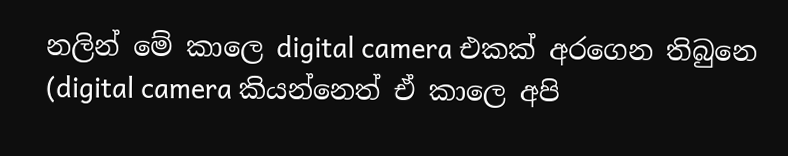නලින් මේ කාලෙ digital camera එකක් අරගෙන තිබුනෙ (digital camera කියන්නෙත් ඒ කාලෙ අපි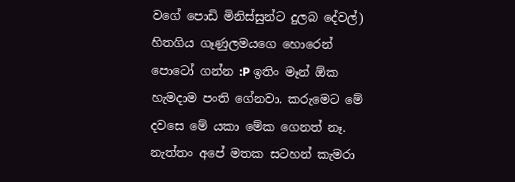වගේ පොඩි මිනිස්සුන්ට දුලබ දේවල්) හිතගිය ගෑණුලමයගෙ හොරෙන් පොටෝ ගන්න :P ඉතිං මෑන් ඕක හැමදාම පංති ගේනවා. කරුමෙට මේ දවසෙ මේ යකා මේක ගෙනත් නෑ. නැත්තං අපේ මතක සටහන් කැමරා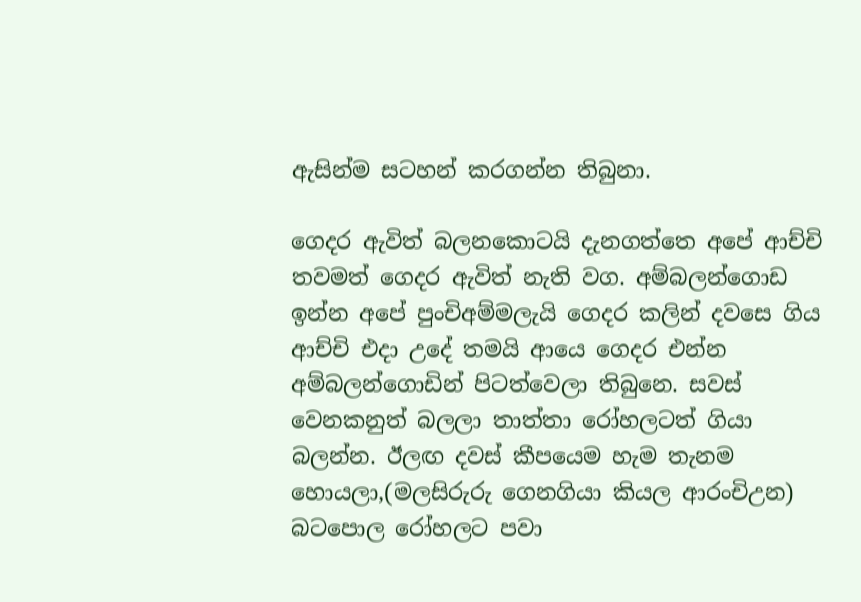ඇසින්ම සටහන් කරගන්න තිබුනා.

ගෙදර ඇවිත් බලනකොටයි දැනගත්තෙ අපේ ආච්චි තවමත් ගෙදර ඇවිත් නැති වග. අම්බලන්ගොඩ ඉන්න අපේ පුංචිඅම්මලැයි ගෙදර කලින් දවසෙ ගිය ආච්චි එදා උදේ තමයි ආයෙ ගෙදර එන්න අම්බලන්ගොඩින් පිටත්වෙලා තිබුනෙ. සවස් වෙනකනුත් බලලා තාත්තා රෝහලටත් ගියා බලන්න. ඊලඟ දවස් කීපයෙම හැම තැනම හොයලා,(මලසිරුරු ගෙනගියා කියල ආරංචිඋන) බටපොල රෝහලට පවා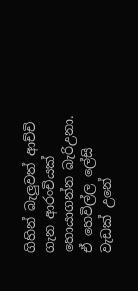ගිහින් බැලුවත් ආච්චි ගැන ආරංචියක් හොයාගන්න බැරිඋනා. ඒ හෙවිල්ල ලේසි වැඩක් උනේ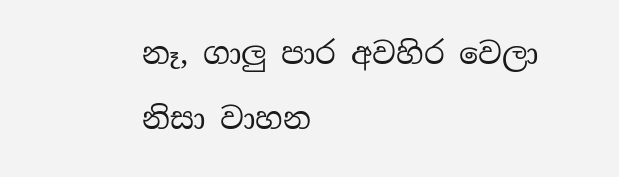නෑ, ගාලු පාර අවහිර වෙලා නිසා වාහන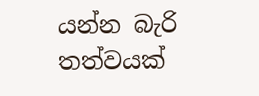යන්න බැරි තත්වයක්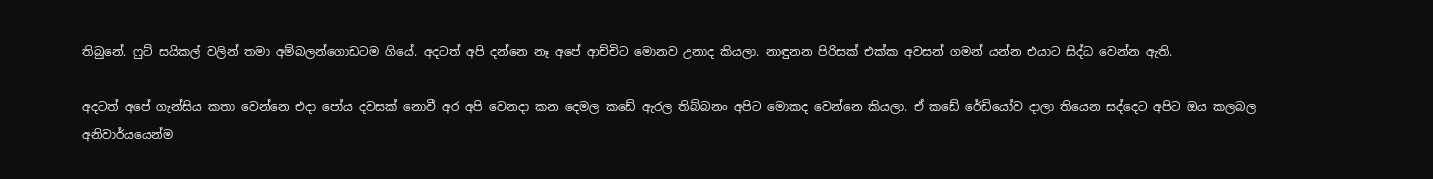තිබුනේ. ෆුට් සයිකල් වලින් තමා අම්බලන්ගොඩටම ගියේ. අදටත් අපි දන්නෙ නෑ අපේ ආච්චිට මොනව උනාද කියලා. නාඳුනන පිරිසක් එක්ක අවසන් ගමන් යන්න එයාට සිද්ධ වෙන්න ඇති.

අදටත් අපේ ගැන්සිය කතා වෙන්නෙ එදා පෝය දවසක් නොවී අර අපි වෙනදා කන දෙමල කඩේ ඇරල තිබ්බනං අපිට මොකද වෙන්නෙ කියලා. ඒ කඩේ රේඩියෝව දාලා තියෙන සද්දෙට අපිට ඔය කලබල අනිවාර්යයෙන්ම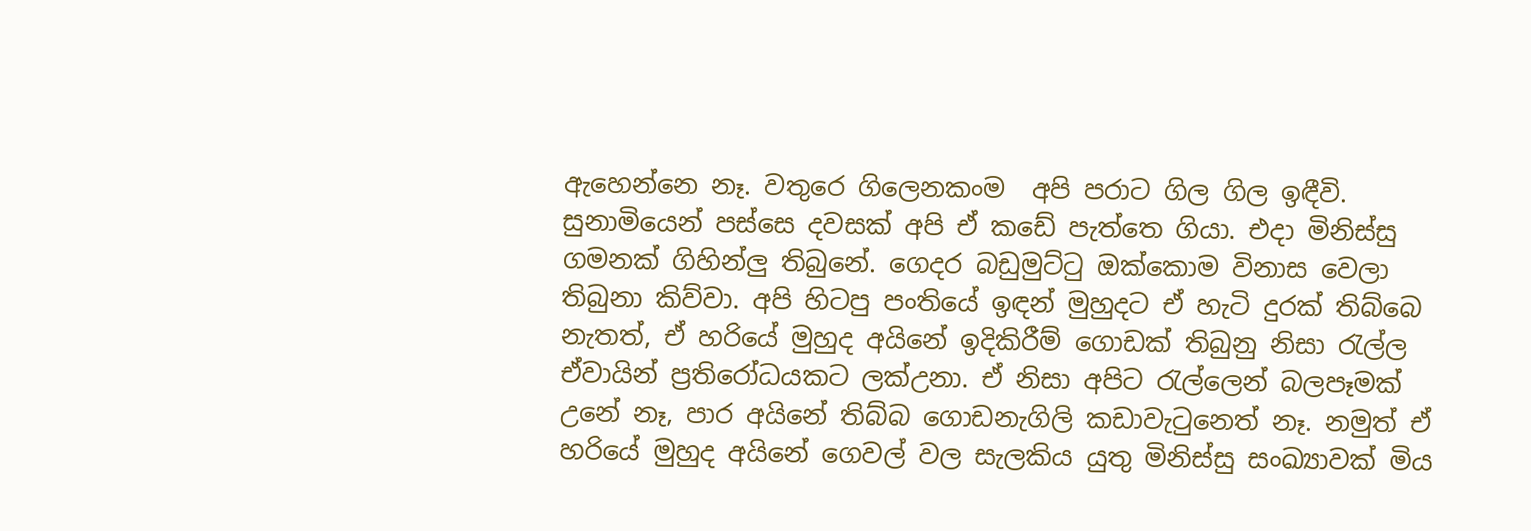ඇහෙන්නෙ නෑ. වතුරෙ ගිලෙනකංම  අපි පරාට ගිල ගිල ඉඳීවි. සුනාමියෙන් පස්සෙ දවසක් අපි ඒ කඩේ පැත්තෙ ගියා. එදා මිනිස්සු ගමනක් ගිහින්ලු තිබුනේ. ගෙදර බඩුමුට්ටු ඔක්කොම විනාස වෙලා තිබුනා කිව්වා. අපි හිටපු පංතියේ ඉඳන් මුහුදට ඒ හැටි දුරක් තිබ්බෙ නැතත්, ඒ හරියේ මුහුද අයිනේ ඉදිකිරීම් ගොඩක් තිබුනු නිසා රැල්ල ඒවායින් ප්‍රතිරෝධයකට ලක්උනා. ඒ නිසා අපිට රැල්ලෙන් බලපෑමක් උනේ නෑ, පාර අයිනේ තිබ්බ ගොඩනැගිලි කඩාවැටුනෙත් නෑ. නමුත් ඒ හරියේ මුහුද අයිනේ ගෙවල් වල සැලකිය යුතු මිනිස්සු සංඛ්‍යාවක් මිය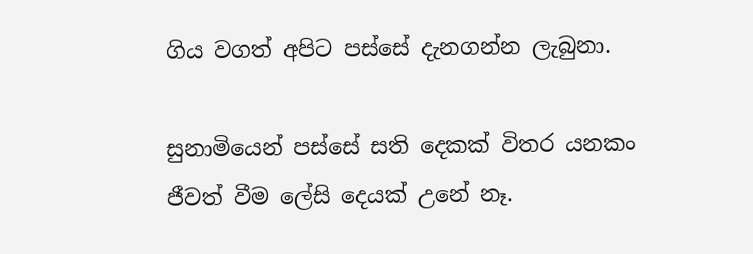ගිය වගත් අපිට පස්සේ දැනගන්න ලැබුනා.

සුනාමියෙන් පස්සේ සති දෙකක් විතර යනකං ජීවත් වීම ලේසි දෙයක් උනේ නෑ.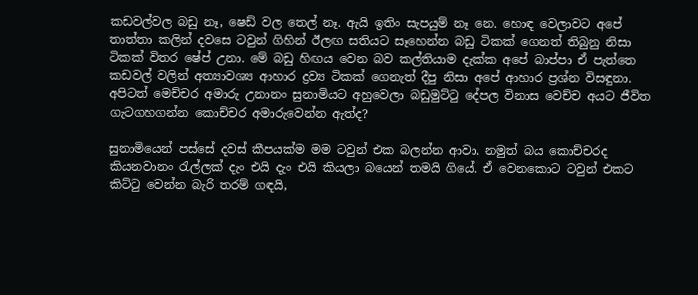කඩවල්වල බඩු නෑ, ෂෙඩ් වල තෙල් නෑ. ඇයි ඉතිං සැපයුම් නෑ නෙ. හොඳ වෙලාවට අපේ තාත්තා කලින් දවසෙ ටවුන් ගිහින් ඊලඟ සතියට සෑහෙන්න බඩු ටිකක් ගෙනත් තිබුනු නිසා ටිකක් විතර ෂේප් උනා. මේ බඩු හිඟය වෙන බව කල්තියාම දැක්ක අපේ බාප්පා ඒ පැත්තෙ කඩවල් වලින් අත්‍යාවශ්‍ය ආහාර ද්‍රව්‍ය ටිකක් ගෙනැත් දීපු නිසා අපේ ආහාර ප්‍රශ්න විසඳුනා. අපිටත් මෙච්චර අමාරු උනානං සුනාමියට අහුවෙලා බඩුමුට්ටු දේපල විනාස වෙච්ච අයට ජීවිත ගැටගහගන්න කොච්චර අමාරුවෙන්න ඇත්ද?

සුනාමියෙන් පස්සේ දවස් කීපයක්ම මම ටවුන් එක බලන්න ආවා. නමුත් බය කොච්චරද කියනවානං රැල්ලක් දැං එයි දැං එයි කියලා බයෙන් තමයි ගියේ. ඒ වෙනකොට ටවුන් එකට කිට්ටු වෙන්න බැරි තරම් ගඳයි,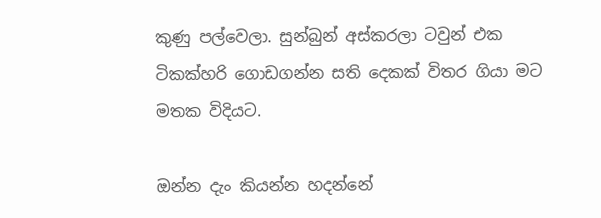කුණු පල්වෙලා. සුන්බුන් අස්කරලා ටවුන් එක ටිකක්හරි ගොඩගන්න සති දෙකක් විතර ගියා මට මතක විදියට.

ඔන්න දැං කියන්න හදන්නේ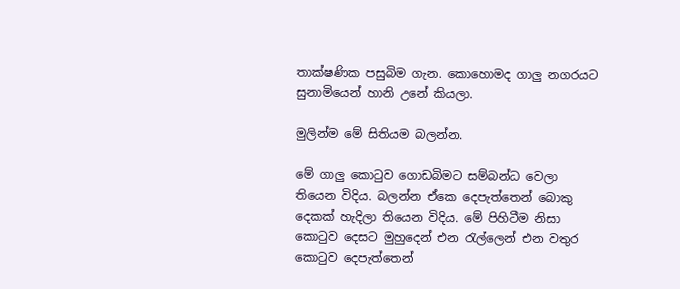තාක්ෂණික පසුබිම ගැන. කොහොමද ගාලු නගරයට සුනාමියෙන් හානි උනේ කියලා.

මුලින්ම මේ සිතියම බලන්න.

මේ ගාලු කොටුව ගොඩබිමට සම්බන්ධ වෙලා තියෙන විදිය. බලන්න ඒකෙ දෙපැත්තෙන් බොකු දෙකක් හැදිලා තියෙන විදිය. මේ පිහිටීම නිසා කොටුව දෙසට මුහුදෙන් එන රැල්ලෙන් එන වතුර කොටුව දෙපැත්තෙන්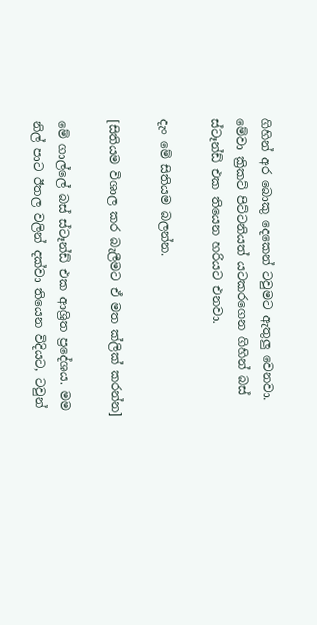ගිහින් අර බොකු දෙකෙන් ටවුමට ඇතුලු වෙනවා. මේවා ක්‍රිකට් පිට්ටනියත් යටකරගෙන ගිහින් බස් ස්ටෑන්ඩ් එක තියෙන හරියට එනවා.

දැං මේ සිතියම බලන්න.

[සිතියම විශාල කර බැලීමට ඒ මත ක්ලික් කරන්න]

මේ ගාල්ලේ බස් ස්ටෑන්ඩ් එක ආශ්‍රිත ප්‍රදේශය. මම නිල් පාට ඊතල වලින් දක්වා තියෙන විදියට, ටවුන්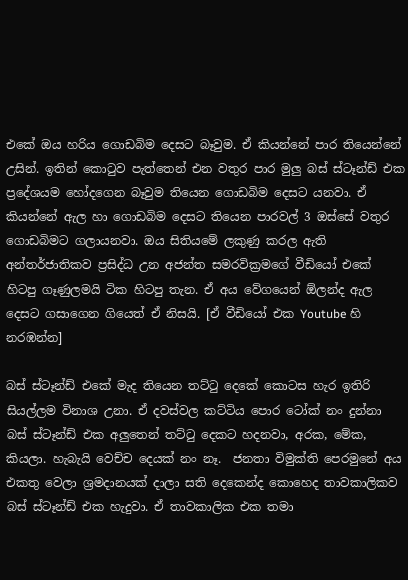එකේ ඔය හරිය ගොඩබිම දෙසට බෑවුම. ඒ කියන්නේ පාර තියෙන්නේ උසින්. ඉතින් කොටුව පැත්තෙන් එන වතුර පාර මුලු බස් ස්ටෑන්ඩ් එක ප්‍රදේශයම හෝදගෙන බෑවුම තියෙන ගොඩබිම දෙසට යනවා. ඒ කියන්නේ ඇල හා ගොඩබිම දෙසට තියෙන පාරවල් 3 ඔස්සේ වතුර ගොඩබිමට ගලායනවා. ඔය සිතියමේ ලකුණු කරල ඇති අන්තර්ජාතිකව ප්‍රසිද්ධ උන අජන්ත සමරවික්‍රමගේ වීඩියෝ එකේ හිටපු ගෑණුලමයි ටික හිටපු තැන. ඒ අය වේගයෙන් ඕලන්ද ඇල දෙසට ගසාගෙන ගියෙත් ඒ නිසයි. [ඒ වීඩියෝ එක Youtube හි නරඹන්න]

බස් ස්ටෑන්ඩ් එකේ මැද තියෙන තට්ටු දෙකේ කොටස හැර ඉතිරි සියල්ලම විනාශ උනා. ඒ දවස්වල කට්ටිය පොර ටෝක් නං දුන්නා බස් ස්ටෑන්ඩ් එක අලුතෙන් තට්ටු දෙකට හදනවා, අරක, මේක, කියලා. හැබැයි වෙච්ච දෙයක් නං නෑ.  ජනතා විමුක්ති පෙරමුනේ අය එකතු වෙලා ශ්‍රමදානයක් දාලා සති දෙකෙන්ද කොහෙද තාවකාලිකව බස් ස්ටෑන්ඩ් එක හැදුවා. ඒ තාවකාලික එක තමා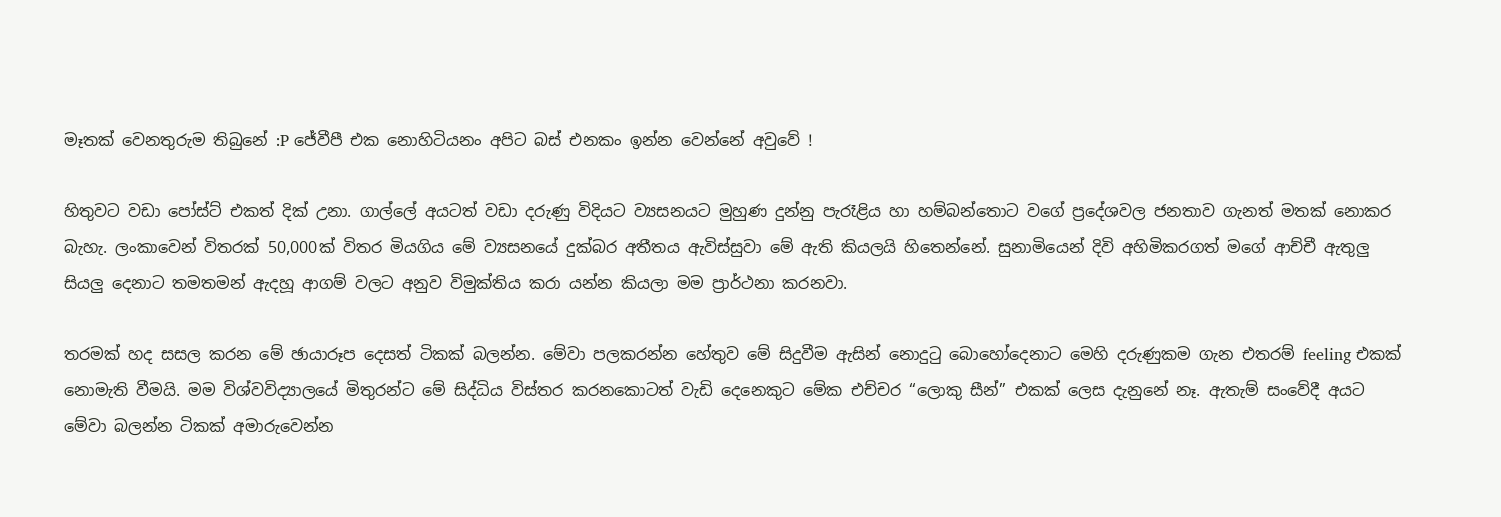මෑතක් වෙනතුරුම තිබුනේ :P ජේවීපී එක නොහිටියනං අපිට බස් එනකං ඉන්න වෙන්නේ අවුවේ !

හිතුවට වඩා පෝස්ට් එකත් දික් උනා. ගාල්ලේ අයටත් වඩා දරුණු විදියට ව්‍යසනයට මුහුණ දුන්නු පැරෑළිය හා හම්බන්තොට වගේ ප්‍රදේශවල ජනතාව ගැනත් මතක් නොකර බැහැ. ලංකාවෙන් විතරක් 50,000ක් විතර මියගිය මේ ව්‍යසනයේ දුක්බර අතීතය ඇවිස්සුවා මේ ඇති කියලයි හිතෙන්නේ. සුනාමියෙන් දිවි අහිමිකරගත් මගේ ආච්චී ඇතුලු සියලු දෙනාට තමතමන් ඇදහූ ආගම් වලට අනුව විමුක්තිය කරා යන්න කියලා මම ප්‍රාර්ථනා කරනවා.

තරමක් හද සසල කරන මේ ඡායාරූප දෙසත් ටිකක් බලන්න. මේවා පලකරන්න හේතුව මේ සිදුවීම ඇසින් නොදුටු බොහෝදෙනාට මෙහි දරුණුකම ගැන එතරම් feeling එකක් නොමැති වීමයි. මම විශ්වවිද්‍යාලයේ මිතුරන්ට මේ සිද්ධිය විස්තර කරනකොටත් වැඩි දෙනෙකුට මේක එච්චර “ලොකු සීන්” එකක් ලෙස දැනුනේ නෑ. ඇතැම් සංවේදී අයට මේවා බලන්න ටිකක් අමාරුවෙන්න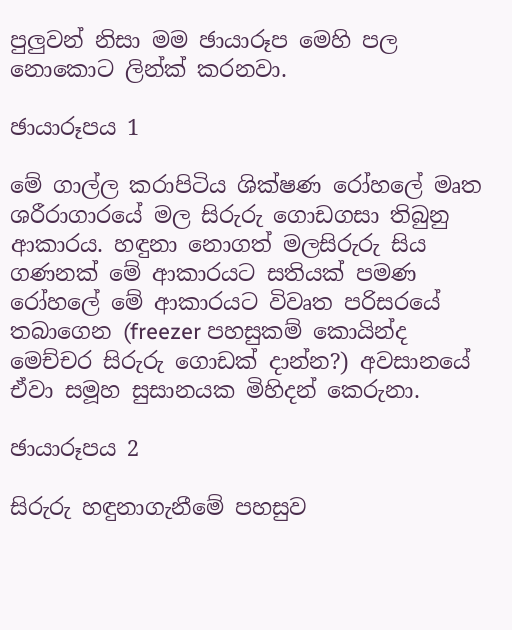පුලුවන් නිසා මම ඡායාරූප මෙහි පල නොකොට ලින්ක් කරනවා.

ඡායාරූපය 1

මේ ගාල්ල කරාපිටිය ශික්ෂණ රෝහලේ මෘත ශරීරාගාරයේ මල සිරුරු ගොඩගසා තිබුනු ආකාරය. හඳුනා නොගත් මලසිරුරු සිය ගණනක් මේ ආකාරයට සතියක් පමණ රෝහලේ මේ ආකාරයට විවෘත පරිසරයේ තබාගෙන (freezer පහසුකම් කොයින්ද මෙච්චර සිරුරු ගොඩක් දාන්න?) අවසානයේ ඒවා සමූහ සුසානයක මිහිදන් කෙරුනා.

ඡායාරූපය 2

සිරුරු හඳුනාගැනීමේ පහසුව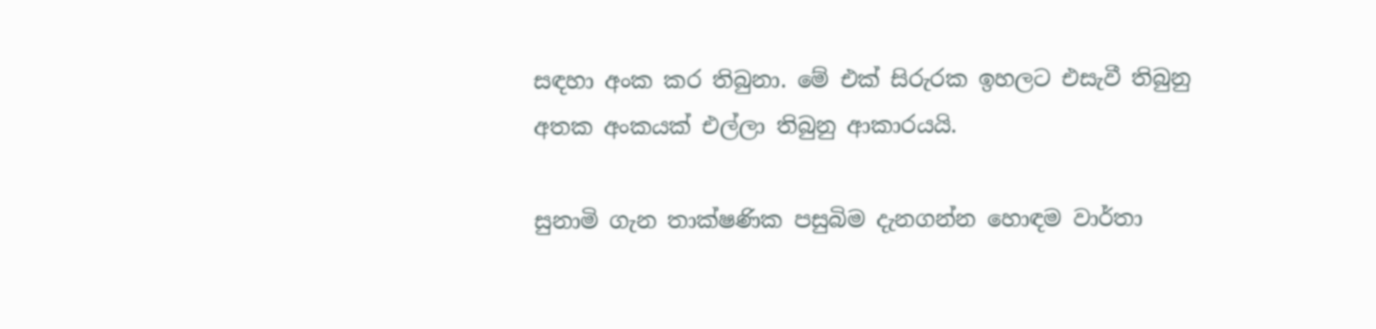සඳහා අංක කර තිබුනා. මේ එක් සිරුරක ඉහලට එසැවී තිබුනු අතක අංකයක් එල්ලා තිබුනු ආකාරයයි.

සුනාමි ගැන තාක්ෂණික පසුබිම දැනගන්න හොඳම වාර්තා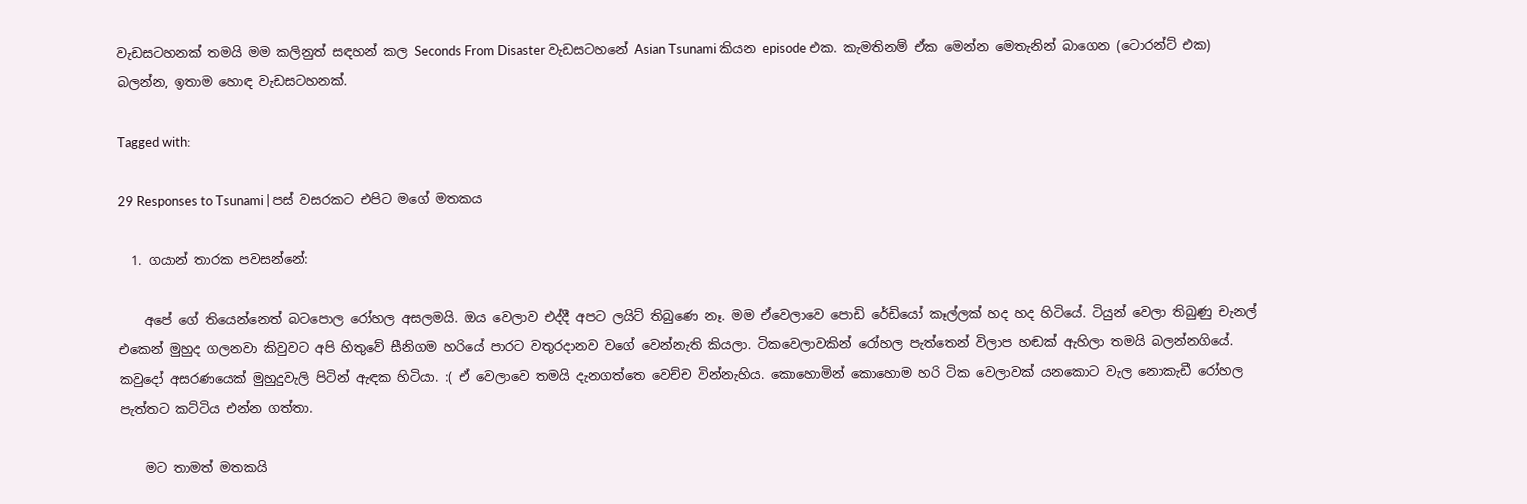වැඩසටහනක් තමයි මම කලිනුත් සඳහන් කල Seconds From Disaster වැඩසටහනේ Asian Tsunami කියන episode එක. කැමතිනම් ඒක මෙන්න මෙතැනින් බාගෙන (ටොරන්ට් එක) බලන්න, ඉතාම හොඳ වැඩසටහනක්.

Tagged with:

29 Responses to Tsunami | පස් වසරකට එපිට මගේ මතකය

  1. ගයාන් තාරක පවසන්නේ:

    අපේ ගේ තියෙන්නෙත් බටපොල රෝහල අසලමයි. ඔය වෙලාව එද්දී අපට ලයිට් තිබුණෙ නෑ. මම ඒවෙලාවෙ පොඩි රේඩියෝ කෑල්ලක් හද හද හි‍ටියේ. ටියුන් වෙලා තිබුණු චැනල් එකෙන් මුහුද ගලනවා කිවුවට අපි හිතුවේ සීනිගම හරියේ පාරට වතුරදානව වගේ වෙන්නැති කියලා. ටිකවෙලාවකින් රෝහල පැත්තෙන් විලාප හඬක් ඇහිලා තමයි බලන්නගියේ. කවුදෝ අසරණයෙක් මුහුදුවැලි පිටින් ඇඳක හිටියා. :( ඒ වෙලාවෙ තමයි දැනගත්තෙ වෙච්ච වින්නැහිය. කොහොමින් කොහොම හරි ටික වෙලාවක් යනකොට වැල නොකැඩී රෝහල පැත්තට කට්ටිය එන්න ගත්තා.

    මට තාමත් මතකයි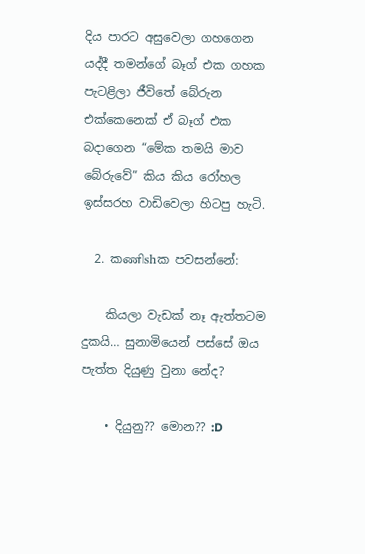දිය පාරට අසුවෙලා ගහගෙන යද්දී තමන්ගේ බෑග් එක ගහක පැටළිලා ජීවිතේ බේරුන එක්කෙනෙක් ඒ බෑග් එක බදාගෙන‍ “මේක තමයි මා‍ව බේරුවේ” කිය කිය රෝහල ඉස්සරහ වාඩිවෙලා හිටපු හැටි.

  2. කணிshක පවසන්නේ:

    කියලා වැඩක් නෑ අ‍ැත්තටම දුකයි… සුනාමියෙන් පස්සේ ඔය පැත්ත දියුණු වුනා නේද?

    • දියුනු?? මොන?? :D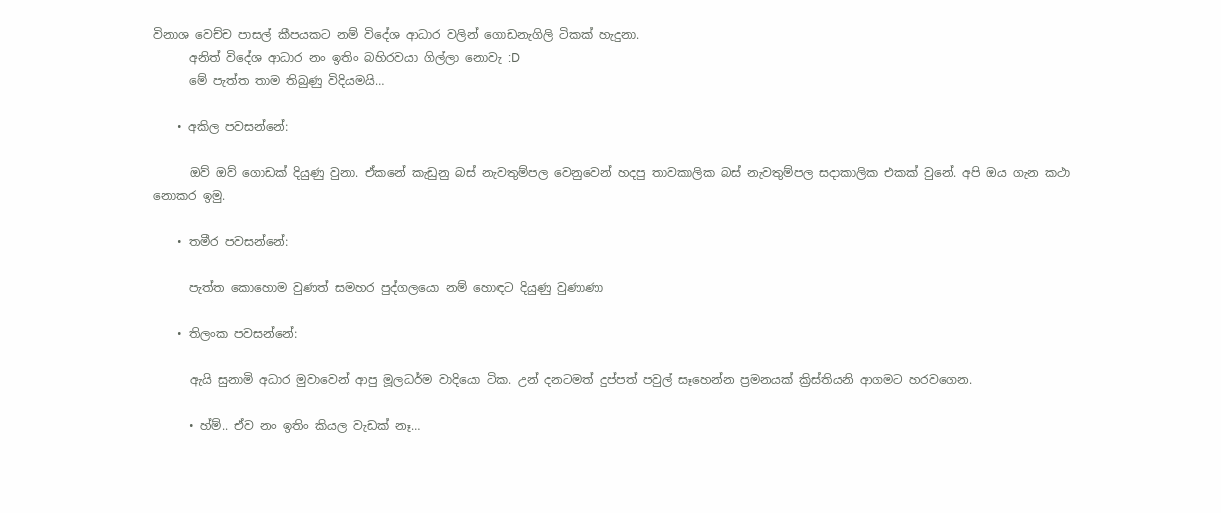විනාශ වෙච්ච පාසල් කීපයකට නම් විදේශ ආධාර වලින් ගොඩනැගිලි ටිකක් හැදුනා.
      අනිත් විදේශ ආධාර නං ඉතිං බහිරවයා ගිල්ලා නොවැ :D
      මේ පැත්ත තාම තිබුණු විදියමයි…

    • අකිල පවසන්නේ:

      ඔව් ඔව් ගොඩක් දියුණු වුනා. ඒකනේ කැඩුනු බස් නැවතුම්පල වෙනුවෙන් හදපු තාවකාලික බස් නැවතුම්පල සදාකාලික එකක් වුනේ. අපි ඔය ගැන කථා නොකර ඉමු.

    • තමීර පවසන්නේ:

      පැත්ත කොහොම වුණත් සමහර පුද්ගලයො නම් හොඳට දියුණු වුණාණා

    • තිලංක පවසන්නේ:

      ඇයි සුනාමි අධාර මුවාවෙන් ආපු මූලධර්ම වාදියො ටික. උන් දනටමත් දුප්පත් පවුල් සෑහෙන්න ප්‍රමනයක් ක්‍රිස්තියනි ආගමට හරවගෙන.

      • හ්ම්.. ඒව නං ඉතිං කියල වැඩක් නෑ…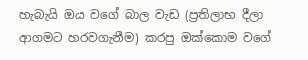හැබැයි ඔය වගේ බාල වැඩ (ප්‍රතිලාභ දීලා ආගමට හරවගැනීම) කරපු ඔක්කොම වගේ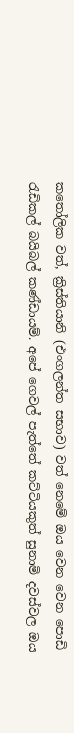කතෝලික වත්, ක්‍රිස්තියානි (එංගලන්ත සභාව) වත් නෙමේ ඔය වෙන වෙන පොඩි රැඩිකල් බයිබල් කණ්ඩායම්. අපේ ගෙවල් පැත්තේ කට්ටියකුත් සුනාමි දවස්වල ඔය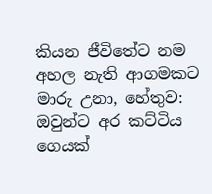කියන ජීවිතේට නම අහල නැති ආගමකට මාරු උනා, හේතුව: ඔවුන්ට අර කට්ටිය ගෙයක්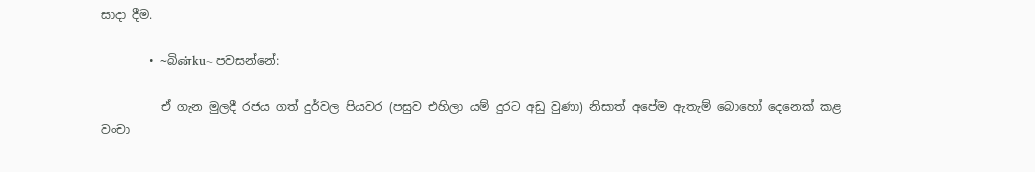සාදා දීම.

        • ~බිன்ku~ පවසන්නේ:

          ඒ ගැන මුලදී රජය ගත් දුර්වල පියවර (පසුව එහිලා යම් දුරට අඩු වුණා) නිසාත් අපේම ඇතැම් බොහෝ දෙනෙක් කළ වංචා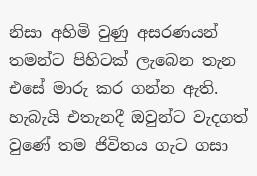නිසා අහිමි වුණු අසරණයන් තමන්ට පිහිටක් ලැබෙන තැන එසේ මාරු කර ගන්න ඇති. හැබැයි එතැනදී ඔවුන්ට වැදගත් වුණේ තම ජිවිතය ගැට ගසා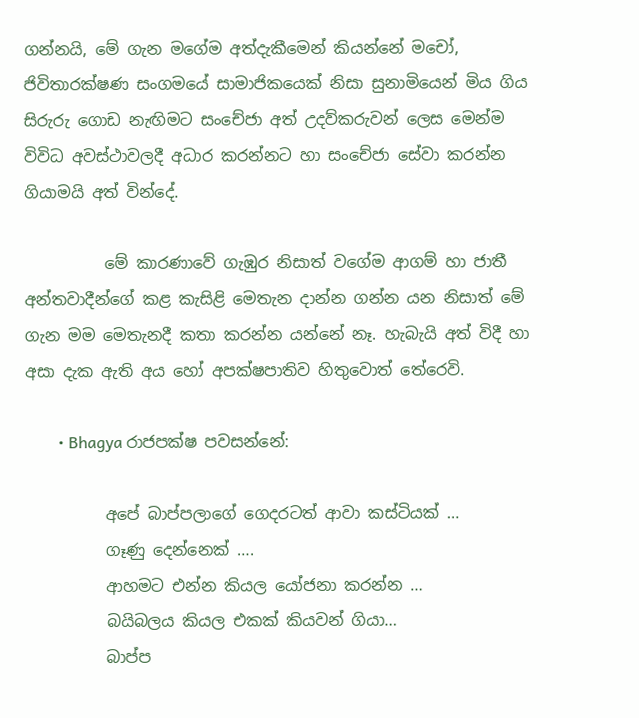ගන්නයි, මේ ගැන මගේම අත්දැකීමෙන් කියන්නේ මචෝ, ජිවිතාරක්ෂණ සංගමයේ සාමාජිකයෙක් නිසා සුනාමියෙන් මිය ගිය සිරුරු ගොඩ නැඟිමට සංචේජා අත් උදව්කරුවන් ලෙස මෙන්ම විවිධ අවස්ථාවලදී අධාර කරන්නට හා සංචේජා සේවා කරන්න ගියාමයි අත් වින්දේ.

          මේ කාරණාවේ ගැඹුර නිසාත් වගේම ආගම් හා ජාතී අන්තවාදීන්ගේ කළ කැසිළි මෙතැන දාන්න ගන්න යන නිසාත් මේ ගැන මම මෙතැනදී කතා කරන්න යන්නේ නෑ. හැබැයි අත් විදී හා අසා දැක ඇති අය හෝ අපක්ෂපාතිව හිතුවොත් තේරෙවි.

        • Bhagya රාජපක්ෂ පවසන්නේ:

          අපේ බාප්පලාගේ ගෙදරටත් ආවා කස්ටියක් …
          ගෑණු දෙන්නෙක් ….
          ආහමට එන්න කියල යෝජනා කරන්න …
          බයිබලය කියල එකක් කියවන් ගියා…
          බාප්ප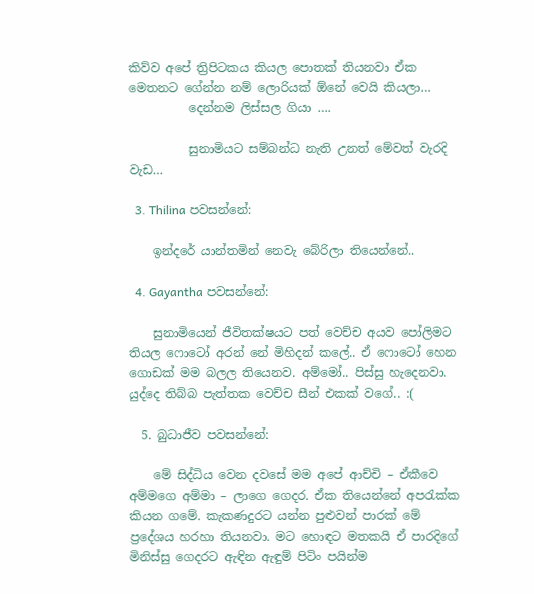කිව්ව අපේ ත්‍රිපිටකය කියල පොතක් තියනවා ඒක මෙතනට ගේන්න නම් ලොරියක් ඕනේ වෙයි කියලා…
          දෙන්නම ලිස්සල ගියා ….

          සුනාමියට සම්බන්ධ නැති උනත් මේවත් වැරදි වැඩ…

  3. Thilina පවසන්නේ:

    ඉන්දරේ යාන්තමින් නෙවැ බේරිලා තියෙන්නේ..

  4. Gayantha පවසන්නේ:

    සුනාමියෙන් ජීවිතක්ෂයට පත් වෙච්ච අයව පෝලිමට තියල ෆොටෝ අරන් නේ මිහිදන් කලේ.. ඒ ෆොටෝ හෙන ගොඩක් මම බලල තියෙනව. අම්මෝ.. පිස්සු හැදෙනවා. යුද්දෙ තිබ්බ පැත්තක වෙච්ච සීන් එකක් වගේ.. :(

  5. බුධාජීව පවසන්නේ:

    මේ සිද්ධිය වෙන දවසේ මම අපේ ආච්චි – ඒකීවෙ අම්මගෙ අම්මා – ලාගෙ ගෙදර. ඒක තියෙන්නේ අපරැක්ක කියන ගමේ. කැකණදුරට යන්න පුළුවන් පාරක් මේ ප්‍රදේශය හරහා තියනවා. මට හොඳට මතකයි ඒ පාරදිගේ මිනිස්සු ගෙදරට ඇඳින ඇඳුම් පිටිං පයින්ම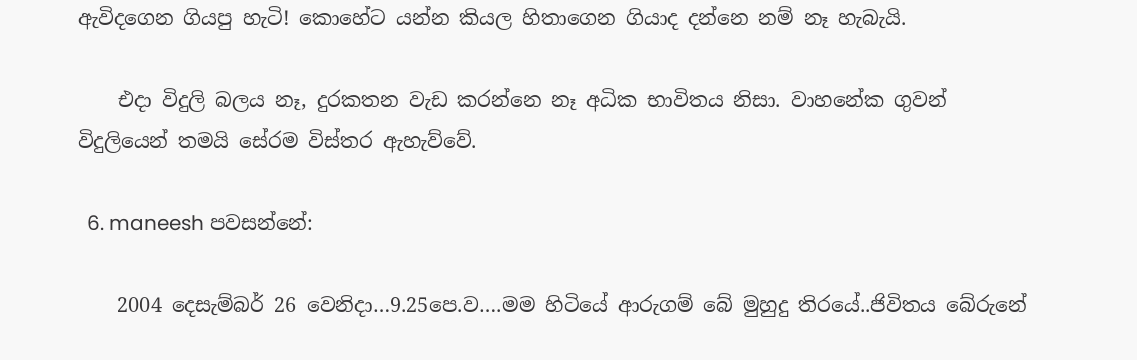ඇවිදගෙන ගියපු හැටි! කොහේට යන්න කියල හිතාගෙන ගියාද දන්නෙ නම් නෑ හැබැයි.

    එදා විදුලි බලය නෑ, දුරකතන වැඩ කරන්නෙ නෑ අධික භාවිතය නිසා. වාහනේක ගුවන් විදුලියෙන් තමයි සේරම විස්තර ඇහැව්වේ.

  6. maneesh පවසන්නේ:

    2004 දෙසැම්බර් 26 වෙනිදා…9.25පෙ.ව….මම හිටියේ ආරුගම් බේ මුහුදු තිරයේ..ජිවිතය බේරුනේ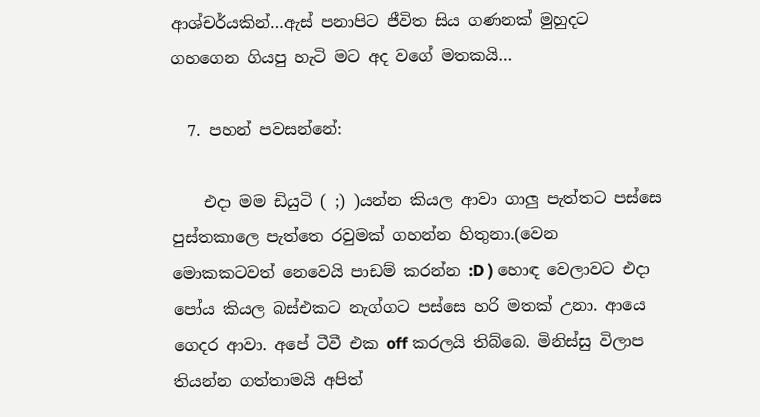ආශ්චර්යකින්…ඇස් පනාපිට ජීවිත සිය ගණනක් මුහුදට ගහගෙන ගියපු හැටි මට අද වගේ මතකයි…

  7. පහන් පවසන්නේ:

    එදා මම ඩියුටි ( ;) )යන්න කියල ආවා ගාලු පැත්තට පස්සෙ පුස්තකාලෙ පැත්තෙ රවුමක් ගහන්න හිතුනා.(වෙන මොකකටවත් නෙවෙයි පාඩම් කරන්න :D ) හොඳ වෙලාවට එදා පෝය කියල බස්එකට නැග්ගට පස්සෙ හරි මතක් උනා. ආයෙ ගෙ‍‍දර ආවා. අපේ ටීවී එක off කරලයි තිබ්බෙ. මිනිස්සු විලාප තියන්න ගත්තාමයි අපිත්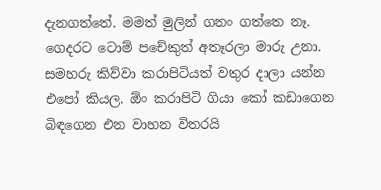දැනගත්තේ. මමත් මුලින් ගනං ගත්තෙ නෑ. ගෙදරට ටොම් පචේකුත් අතෑරලා මාරු උනා. සමහරු කිව්වා කරාපිටියත් වතුර දාලා යන්න එපෝ කියල. ඕං කරාපිටි ගියා කෝ කඩාගෙන බිඳගෙන එන වාහන විතරයි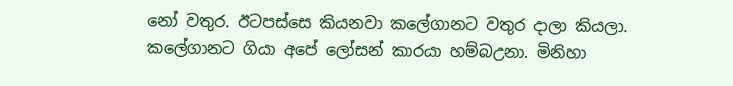නෝ වතුර. ඊටපස්සෙ කියනවා කලේගානට වතුර දාලා කියලා. කලේගානට ගියා අපේ ලෝසන් කාරයා හම්බඋනා. මිනිහා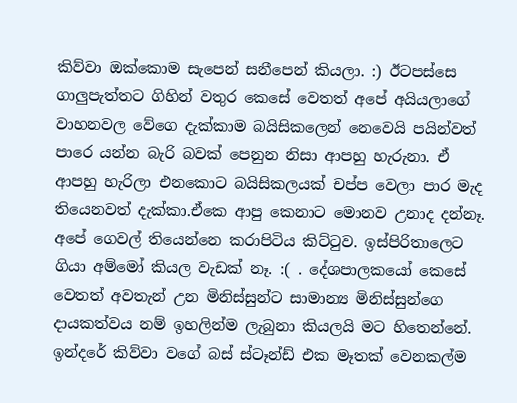කිව්වා ඔක්කොම සැපෙන් සනීපෙන් කියලා. :) ඊටපස්සෙ ගාලුපැත්තට ගිහින් වතුර කෙසේ වෙතත් අපේ අයියලාගේ වාහනවල වේගෙ දැක්කාම බයිසිකලෙන් නෙවෙයි පයින්වත් පාරෙ යන්න බැරි බවක් පෙනුන නිසා ආපහු හැරුනා. ඒ ආපහු හැරිලා එනකොට බයිසිකලයක් චප්ප වෙලා පාර මැද තියෙනවත් දැක්කා.ඒකෙ ආපු කෙනාට මොනව උනාද දන්නෑ. අපේ ගෙවල් තියෙන්නෙ කරාපිටිය කිට්ටුව. ඉස්පිරිතාලෙට ගියා අම්මෝ කියල වැඩක් නෑ. :( . දේශපාලකයෝ කෙසේ වෙතත් අවතැන් උන මිනිස්සුන්ට සාමාන්‍ය මිනිස්සුන්ගෙ දායකත්වය නම් ඉහලින්ම ලැබුනා කියලයි මට හිතෙන්නේ. ඉන්දරේ කිව්වා වගේ බස් ස්ටෑන්ඩ් එක මෑතක් වෙනකල්ම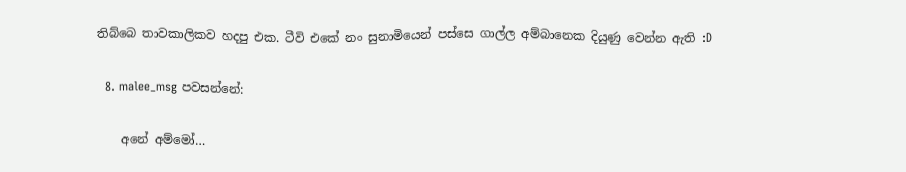තිබ්බෙ තාවකාලිකව හදපු එක. ටීවි ‍එකේ නං සුනාමියෙන් පස්සෙ ගාල්ල අම්බානෙක දියුණු වෙන්න ඇති :D

  8. malee_msg පවසන්නේ:

    අනේ අම්මෝ…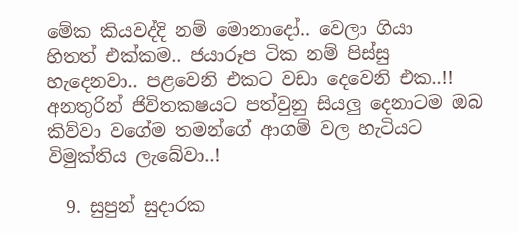මේක කියවද්දි නම් මොනාදෝ.. වෙලා ගියා හිතත් ‍එක්කම.. ජයාරූප ටික නම් පිස්සු හැදෙනවා.. පළවෙනි එකට වඩා දෙවෙනි එක..!! අනතුරින් ජිවිතකෂයට පත්වුනු සියලු දෙනාටම ඔබ කිව්වා වගේම තමන්ගේ ආගම් වල හැටියට විමුක්තිය ලැබේවා..!

  9. සුපුන් සුදාරක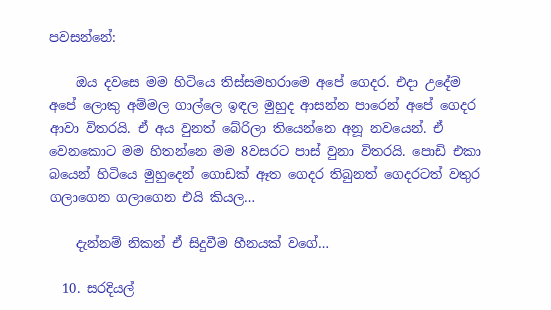පවසන්නේ:

    ඔය දවසෙ මම හිටියෙ තිස්සමහරාමෙ අපේ ගෙදර. එදා උදේම අපේ ලොකු අම්මල ගාල්ලෙ ඉඳල මුහුද ආසන්න පාරෙන් අපේ ගෙදර ආවා විතරයි. ඒ අය වුනත් බේරිලා තියෙන්නෙ අනූ නවයෙන්. ඒ වෙනකොට මම හිතන්නෙ මම 8වසරට පාස් වුනා විතරයි. පොඩි එකා බයෙන් හිටියෙ මුහුදෙන් ගොඩක් ඈත ගෙදර තිබුනත් ගෙදරටත් වතුර ගලාගෙන ගලාගෙන එයි කියල…

    දැන්නම් නිකන් ඒ සිදුවීම හීනයක් වගේ…

  10. සරදියල්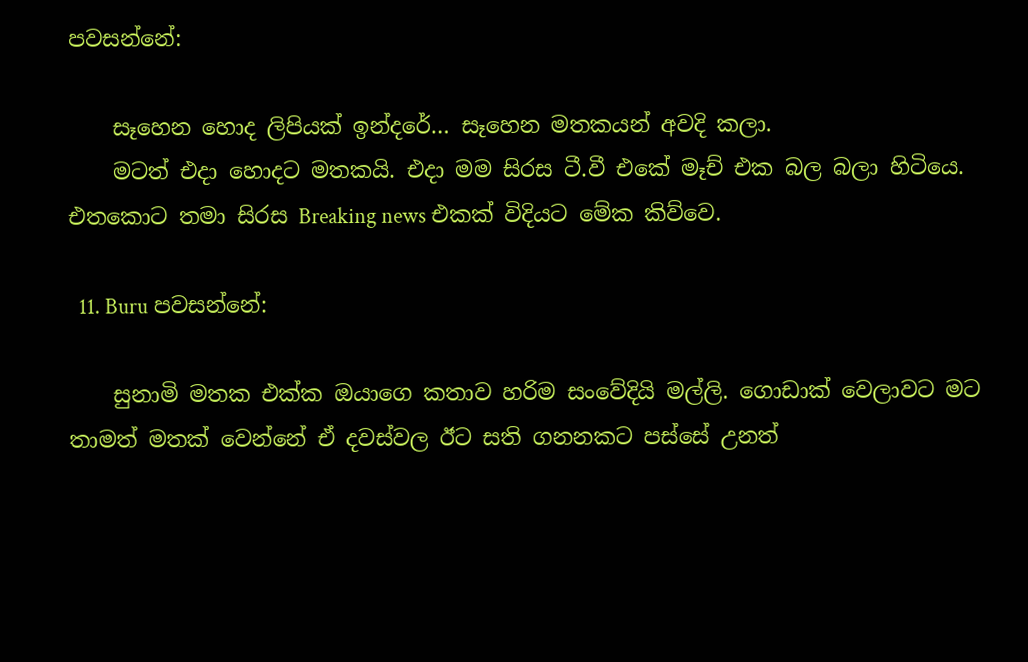පවසන්නේ:

    සෑහෙන හොද ලිපියක් ඉන්දරේ… සෑහෙන මතකයන් අවදි කලා.
    මටත් එදා හොදට මතකයි. එදා මම සිරස ටී.වී එකේ මෑච් එක බල බලා හිටියෙ. එතකොට තමා සිරස Breaking news එකක් විදියට මේක කිව්වෙ.

  11. Buru පවසන්නේ:

    සුනාමි මතක එක්ක ඔයාගෙ කතාව හරිම සංවේදියි මල්ලි. ගොඩාක් වෙලාවට මට තාමත් මතක් වෙන්නේ ඒ දවස්වල ඊට සති ගනනකට පස්සේ උනත්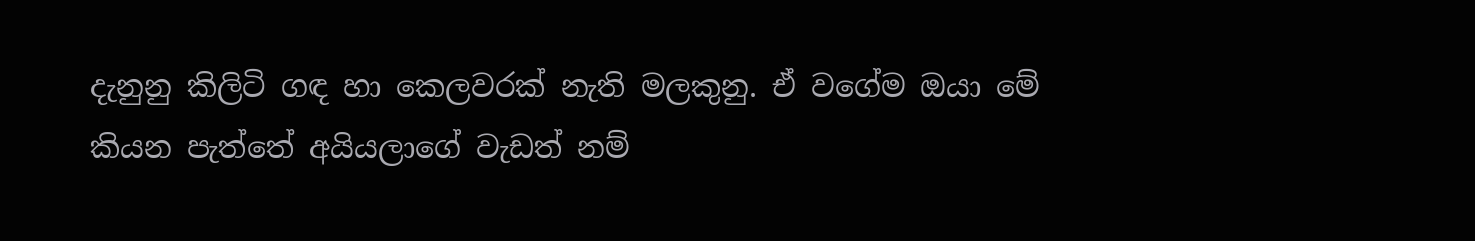දැනුනු කිලිටි ගඳ හා කෙලවරක් නැති මලකුනු. ඒ වගේම ඔයා මේ කියන පැත්තේ අයියලාගේ වැඩත් නම්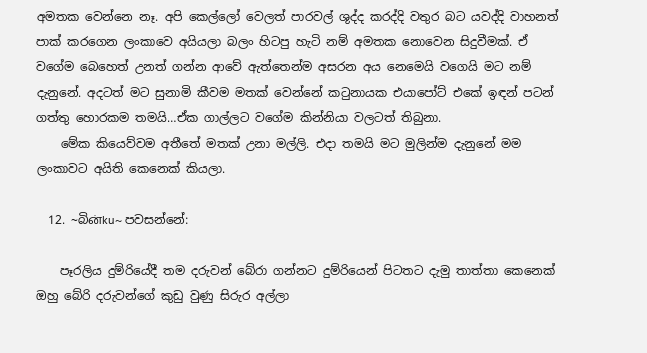අමතක වෙන්නෙ නෑ. අපි කෙල්ලෝ වෙලත් පාරවල් ශුද්ද කරද්දි වතුර බට යවද්දි වාහනත් පාක් කරගෙන ලංකාවෙ අයියලා බලං හිටපු හැටි නම් අමතක නොවෙන සිදුවීමක්. ඒ වගේම බෙහෙත් උනත් ගන්න ආවේ ඇත්තෙන්ම අසරන අය නෙමෙයි වගෙයි මට නම් දැනුනේ. අදටත් මට සුනාමි කීවම මතක් වෙන්නේ කටුනායක එයාපෝට් එකේ ඉඳන් පටන් ගත්තු හොරකම තමයි…ඒක ගාල්ලට වගේම කින්නියා වලටත් තිබුනා.
    මේක කියෙව්වම අතීතේ මතක් උනා මල්ලි. එදා තමයි මට මුලින්ම දැනුනේ මම ලංකාවට අයිති කෙනෙක් කියලා.

  12. ~බිன்ku~ පවසන්නේ:

    පෑරලිය දුම්රියේදී තම දරුවන් බේරා ගන්නට දුම්රියෙන් පිටතට දැමු තාත්තා කෙනෙක් ඔහු බේරි දරුවන්ගේ කුඩු වුණු සිරුර අල්ලා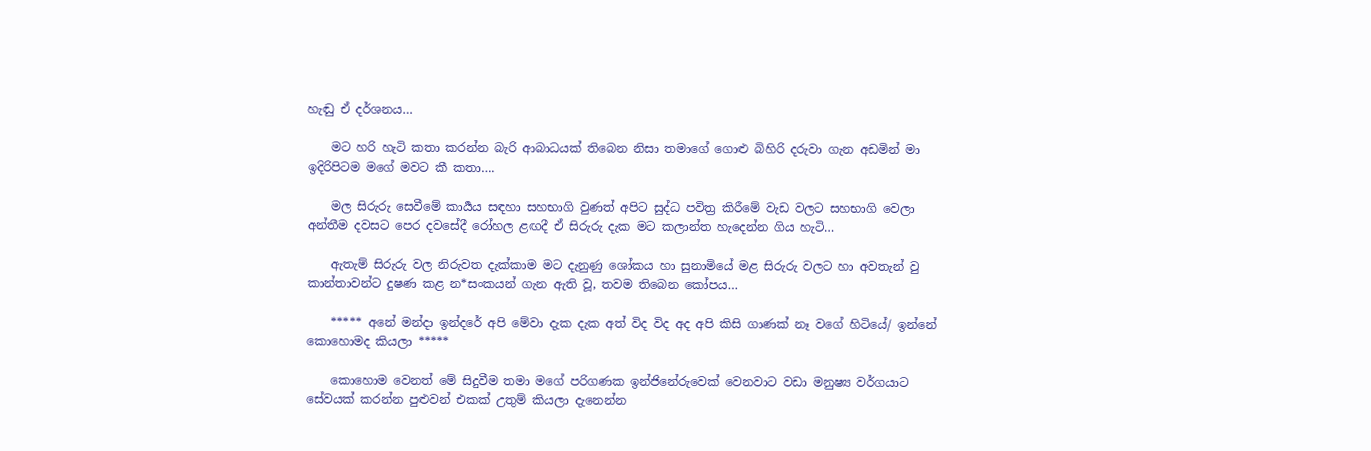හැඬු ඒ දර්ශනය…

    මට හරි හැටි කතා කරන්න බැරි ආබාධයක් තිබෙන නිසා තමාගේ ගොළු බිහිරි දරුවා ගැන අඩමින් මා ඉදිරිපිටම මගේ මවට කී කතා….

    මල සිරුරු සෙවීමේ කාර්‍යය සඳහා සහභාගි වුණත් අපිට සුද්ධ පවිත්‍ර කිරීමේ වැඩ වලට සහභාගි වෙලා අන්තීම දවසට පෙර දවසේදී රෝහල ළඟදී ඒ සිරුරු දැක මට කලාන්ත හැදෙන්න ගිය හැටි…

    ඇතැම් සිරුරු වල නිරුවත දැක්කාම මට දැනුණු ශෝකය හා සුනාමියේ මළ සිරුරු වලට හා අවතැන් වු කාන්තාවන්ට දුෂණ කළ න*සංකයන් ගැන ඇති වූ, තවම තිබෙන කෝපය…

    ***** අනේ මන්දා ඉන්දරේ අපි මේවා දැක දැක අත් විද විද අද අපි කිසි ගාණක් නෑ වගේ හිටියේ/ ඉන්නේ කොහොමද කියලා *****

    කොහොම වෙනත් මේ සිදුවීම තමා මගේ පරිගණක ඉන්ජිනේරුවෙක් වෙනවාට වඩා මනුෂ්‍ය වර්ගයාට සේවයක් කරන්න පුළුවන් එකක් උතුම් කියලා දැනෙන්න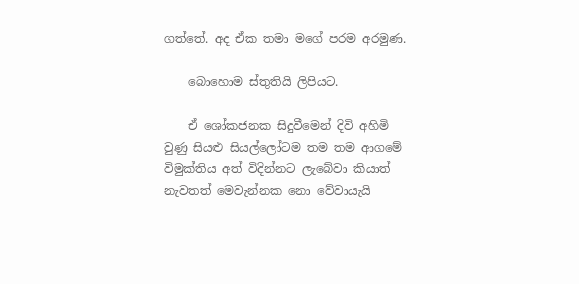ගත්තේ. අද ඒක තමා මගේ පරම අරමුණ.

    බොහොම ස්තුතියි ලිපියට.

    ඒ ශෝකජනක සිදුවීමෙන් දිවි අහිමි වුණු සියළු සියල්ලෝටම තම තම ආගමේ විමුක්තිය අත් විදින්නට ලැබේවා කියාත් නැවතත් මෙවැන්නක නො වේවායැයි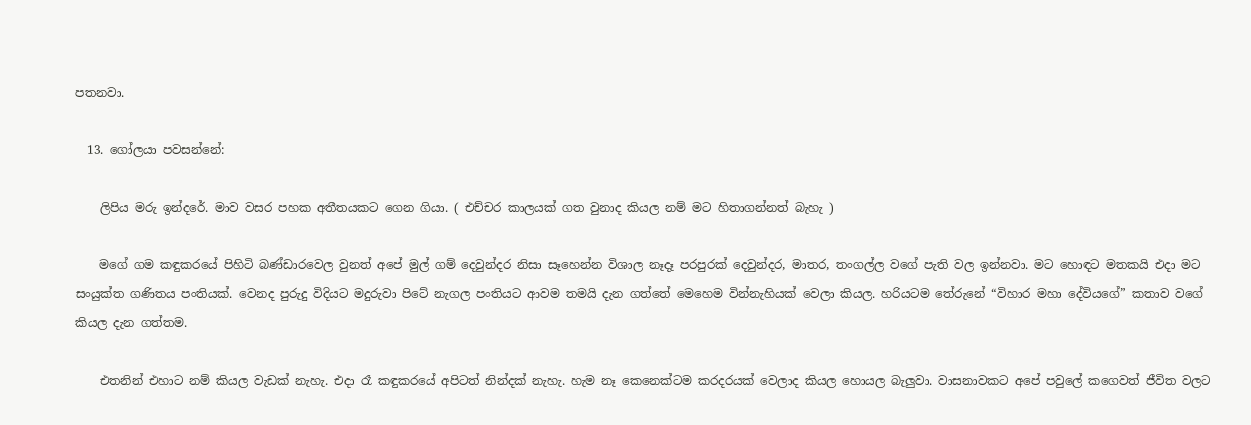පතනවා.

  13. ගෝලයා පවසන්නේ:

    ලිපිය මරු ඉන්දරේ. මාව වසර පහක අතීතයකට ගෙන ගියා. ( එච්චර කාලයක් ගත වුනාද කියල නම් මට හිතාගන්නත් බැහැ )

    මගේ ගම කඳුකරයේ පිහිටි බණ්ඩාරවෙල වුනත් අපේ මුල් ගම් දෙවුන්දර නිසා සෑහෙන්න විශාල නෑදෑ පරපුරක් දෙවුන්දර, මාතර, තංගල්ල වගේ පැති වල ඉන්නවා. මට හොඳට මතකයි එදා මට සංයුක්ත ගණිතය පංතියක්. වෙනද පුරුදු විදියට මදුරුවා පිටේ නැගල පංතියට ආවම තමයි දැන ගත්තේ මෙහෙම වින්නැහියක් වෙලා කියල. හරියටම තේරුනේ “විහාර මහා දේවියගේ” කතාව වගේ කියල දැන ගත්තම.

    එතනින් එහාට නම් කියල වැඩක් නැහැ. එදා රෑ කඳුකරයේ අපිටත් නින්දක් නැහැ. හැම නෑ කෙනෙක්ටම කරදරයක් වෙලාද කියල හොයල බැලුවා. වාසනාවකට අපේ පවුලේ කගෙවත් ජීවිත වලට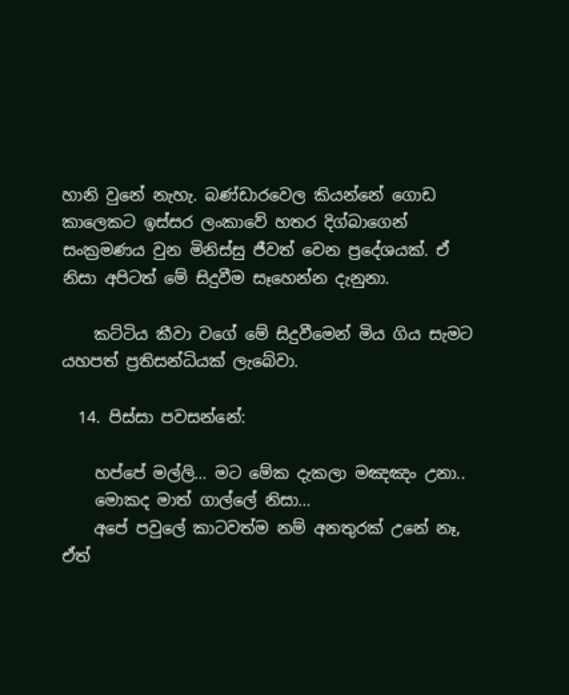හානි වුනේ නැහැ. බණ්ඩාරවෙල කියන්නේ ගොඩ කාලෙකට ඉස්සර ලංකාවේ හතර දිග්බාගෙන් සංක්‍රමණය වුන මිනිස්සු ජීවත් වෙන ප්‍රදේශයක්. ඒ නිසා අපිටත් මේ සිදුවීම සෑහෙන්න දැනුනා.

    කට්ටිය කීවා වගේ මේ සිදුවීමෙන් මිය ගිය සැමට යහපත් ප්‍රතිසන්ධියක් ලැබේවා.

  14. පිස්සා පවසන්නේ:

    හප්පේ මල්ලි… මට මේක දැකලා මඤඤං උනා..
    මොකද මාත් ගාල්ලේ නිසා…
    අපේ පවුලේ කාටවත්ම නම් අනතුරක් උනේ නෑ, ඒත්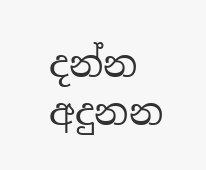දන්න අදුනන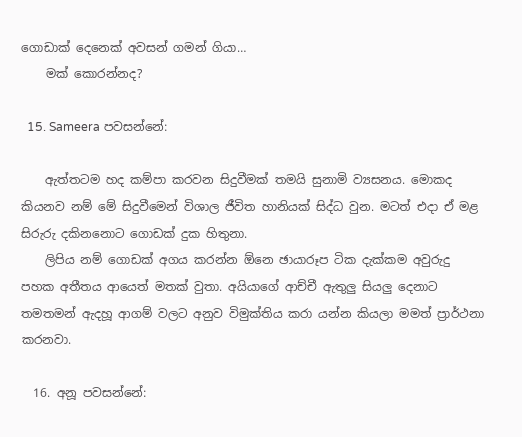ගොඩාක් දෙනෙක් අවසන් ගමන් ගියා…
    මක් කොරන්නද?

  15. Sameera පවසන්නේ:

    ඇත්තටම හද කම්පා කරවන සිදුවීමක් තමයි සුනාමි ව්‍යසනය. මොකද කියනව නම් මේ සිදුවීමෙන් විශාල ජීවිත හානියක් සිද්ධ වුන. මටත් එදා ඒ මළ සිරුරු දකිනනොට ගොඩක් දුක හිතුනා.
    ලිපිය නම් ගොඩක් අගය කරන්න ඕනෙ ඡායාරූප ටික දැක්කම අවුරුදු පහක අතීතය ආයෙත් මතක් වුතා. අයියාගේ ආච්චී ඇතුලු සියලු දෙනාට තමතමන් ඇදහූ ආගම් වලට අනුව විමුක්තිය කරා යන්න කියලා මමත් ප්‍රාර්ථනා කරනවා.

  16. අනූ පවසන්නේ: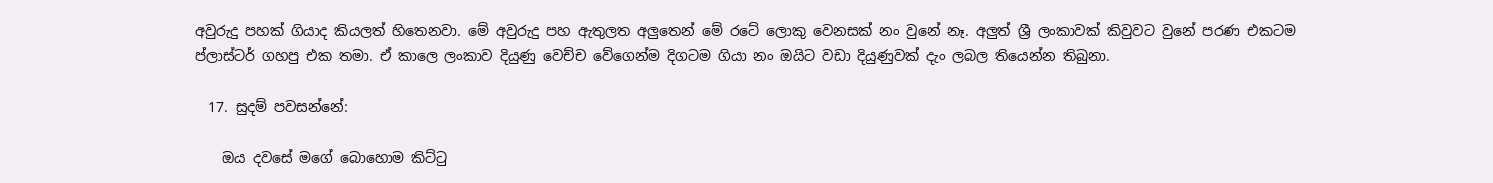අවුරුදු පහක් ගියාද කියලත් හිතෙනවා. මේ අවුරුදු පහ ඇතුලත අලුතෙන් මේ රටේ ලොකු වෙනසක් නං වුනේ නෑ. අලුත් ශ්‍රී ලංකාවක් කිවුවට වුනේ පරණ එකටම ප්ලාස්ටර් ගහපු එක තමා. ඒ කාලෙ ලංකාව දියුණු වෙච්ච වේගෙන්ම දිගටම ගියා නං ඔයිට වඩා දියුණුවක් දැං ලබල තියෙන්න තිබුනා.

  17. සුදම් පවසන්නේ:

    ඔය දවසේ මගේ බොහොම කිට්ටු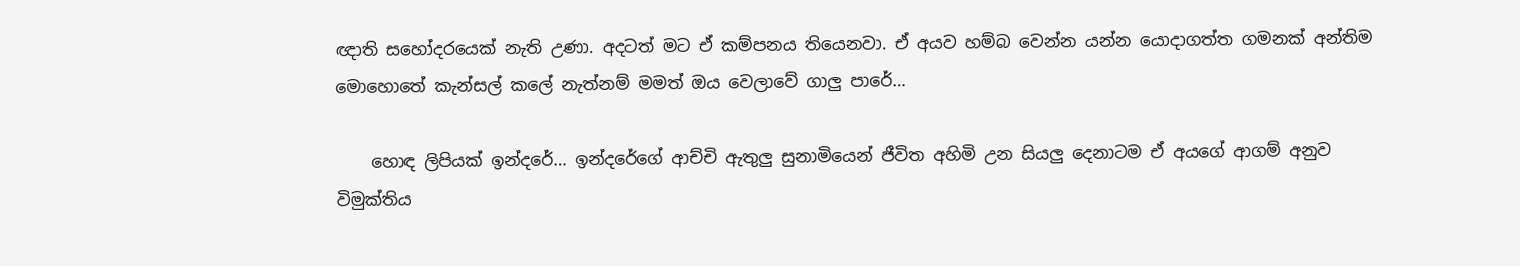ඥාති සහෝදරයෙක් නැති උණා. අදටත් මට ඒ කම්පනය තියෙනවා. ඒ අයව හම්බ වෙන්න යන්න යොදාගත්ත ගමනක් අන්තිම මොහොතේ කැන්සල් කලේ නැත්නම් මමත් ඔය වෙලාවේ ගාලු පාරේ…

    හොඳ ලිපියක් ඉන්දරේ… ඉන්දරේගේ ආච්චි ඇතුලු සුනාමියෙන් ජීවිත අහිමි උන සියලු දෙනාටම ඒ අයගේ ආගම් අනුව විමුක්තිය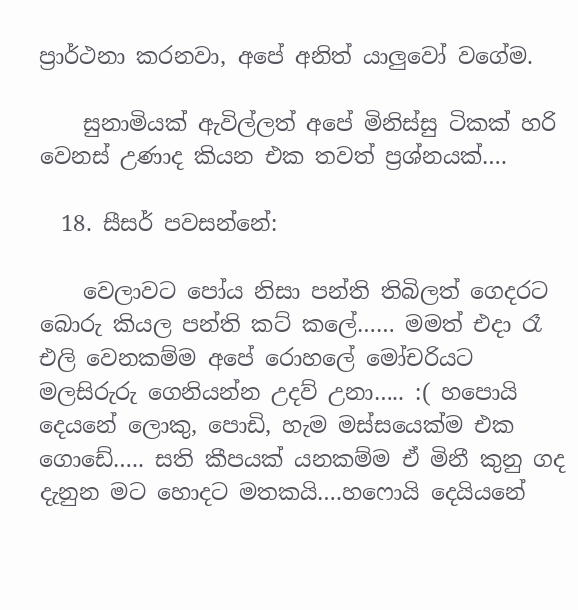ප්‍රාර්ථනා කරනවා, අපේ අනිත් යාලුවෝ වගේම.

    සුනාමියක් ඇවිල්ලත් අපේ මිනිස්සු ටිකක් හරි වෙනස් උණාද කියන එක තවත් ප්‍රශ්නයක්….

  18. සීසර් පවසන්නේ:

    වෙලාවට පෝය නිසා පන්ති තිබිලත් ගෙදරට බොරු කියල පන්ති කට් කලේ…… මමත් එදා රෑ එලි වෙනකම්ම අපේ රොහලේ මෝචරියට මලසිරුරු ගෙනියන්න උදව් උනා….. :( හපොයි දෙයනේ ලොකු, පොඩි, හැම මස්සයෙක්ම එක ගොඩේ….. සති කීපයක් යනකම්ම ඒ මිනී කුනු ගද දැනුන මට හොදට මතකයි….හෆොයි දෙයියනේ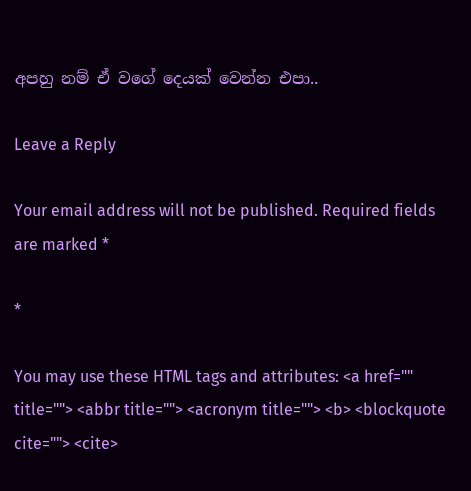අපහු නම් ඒ වගේ දෙයක් වෙන්න එපා..

Leave a Reply

Your email address will not be published. Required fields are marked *

*

You may use these HTML tags and attributes: <a href="" title=""> <abbr title=""> <acronym title=""> <b> <blockquote cite=""> <cite>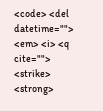<code> <del datetime=""> <em> <i> <q cite=""> <strike> <strong>